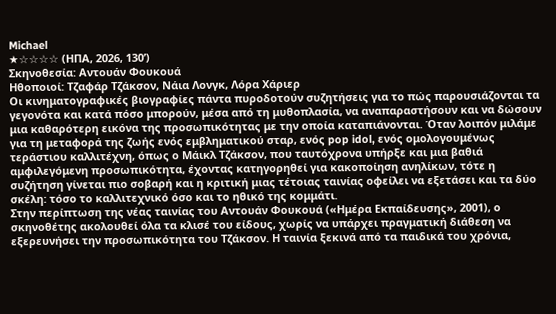Michael
★☆☆☆☆ (ΗΠΑ, 2026, 130’)
Σκηνοθεσία: Αντουάν Φουκουά
Ηθοποιοί: Τζαφάρ Τζάκσον, Νάια Λονγκ, Λόρα Χάριερ
Οι κινηματογραφικές βιογραφίες πάντα πυροδοτούν συζητήσεις για το πώς παρουσιάζονται τα γεγονότα και κατά πόσο μπορούν, μέσα από τη μυθοπλασία, να αναπαραστήσουν και να δώσουν μια καθαρότερη εικόνα της προσωπικότητας με την οποία καταπιάνονται. Όταν λοιπόν μιλάμε για τη μεταφορά της ζωής ενός εμβληματικού σταρ, ενός pop idol, ενός ομολογουμένως τεράστιου καλλιτέχνη, όπως ο Μάικλ Τζάκσον, που ταυτόχρονα υπήρξε και μια βαθιά αμφιλεγόμενη προσωπικότητα, έχοντας κατηγορηθεί για κακοποίηση ανηλίκων, τότε η συζήτηση γίνεται πιο σοβαρή και η κριτική μιας τέτοιας ταινίας οφείλει να εξετάσει και τα δύο σκέλη: τόσο το καλλιτεχνικό όσο και το ηθικό της κομμάτι.
Στην περίπτωση της νέας ταινίας του Αντουάν Φουκουά («Ημέρα Εκπαίδευσης», 2001), ο σκηνοθέτης ακολουθεί όλα τα κλισέ του είδους, χωρίς να υπάρχει πραγματική διάθεση να εξερευνήσει την προσωπικότητα του Τζάκσον. Η ταινία ξεκινά από τα παιδικά του χρόνια,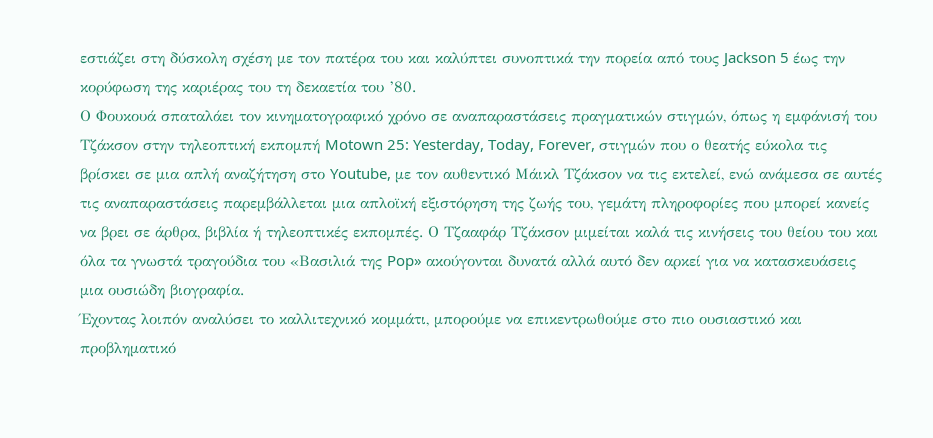εστιάζει στη δύσκολη σχέση με τον πατέρα του και καλύπτει συνοπτικά την πορεία από τους Jackson 5 έως την κορύφωση της καριέρας του τη δεκαετία του ’80.
Ο Φουκουά σπαταλάει τον κινηματογραφικό χρόνο σε αναπαραστάσεις πραγματικών στιγμών, όπως η εμφάνισή του Τζάκσον στην τηλεοπτική εκπομπή Motown 25: Yesterday, Today, Forever, στιγμών που ο θεατής εύκολα τις βρίσκει σε μια απλή αναζήτηση στο Youtube, με τον αυθεντικό Μάικλ Τζάκσον να τις εκτελεί, ενώ ανάμεσα σε αυτές τις αναπαραστάσεις παρεμβάλλεται μια απλοϊκή εξιστόρηση της ζωής του, γεμάτη πληροφορίες που μπορεί κανείς να βρει σε άρθρα, βιβλία ή τηλεοπτικές εκπομπές. Ο Τζααφάρ Τζάκσον μιμείται καλά τις κινήσεις του θείου του και όλα τα γνωστά τραγούδια του «Βασιλιά της Pop» ακούγονται δυνατά αλλά αυτό δεν αρκεί για να κατασκευάσεις μια ουσιώδη βιογραφία.
Έχοντας λοιπόν αναλύσει το καλλιτεχνικό κομμάτι, μπορούμε να επικεντρωθούμε στο πιο ουσιαστικό και προβληματικό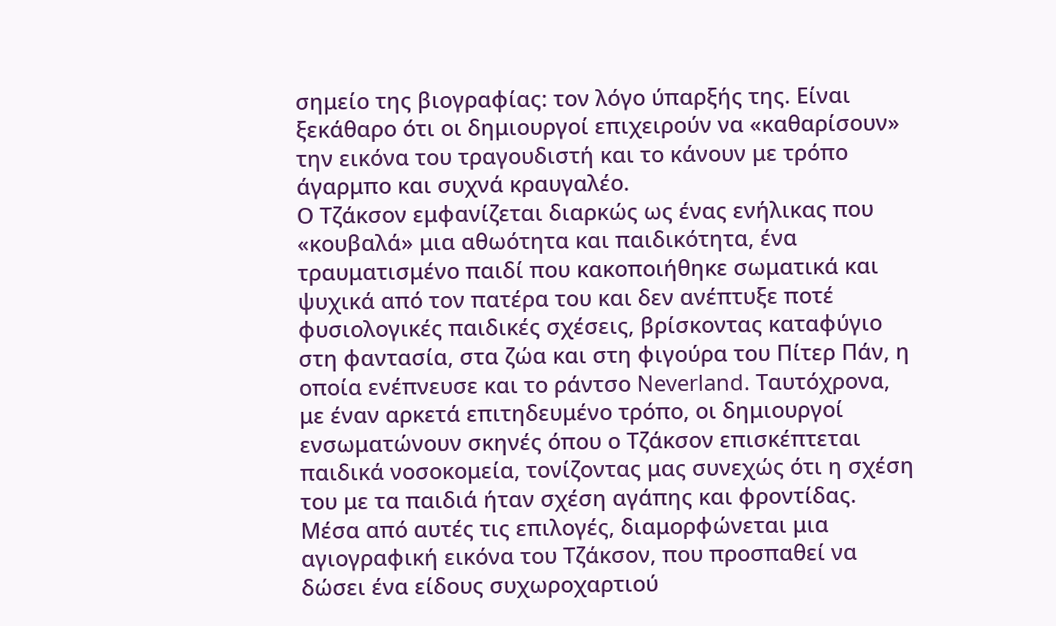σημείο της βιογραφίας: τον λόγο ύπαρξής της. Είναι ξεκάθαρο ότι οι δημιουργοί επιχειρούν να «καθαρίσουν» την εικόνα του τραγουδιστή και το κάνουν με τρόπο άγαρμπο και συχνά κραυγαλέο.
Ο Τζάκσον εμφανίζεται διαρκώς ως ένας ενήλικας που «κουβαλά» μια αθωότητα και παιδικότητα, ένα τραυματισμένο παιδί που κακοποιήθηκε σωματικά και ψυχικά από τον πατέρα του και δεν ανέπτυξε ποτέ φυσιολογικές παιδικές σχέσεις, βρίσκοντας καταφύγιο στη φαντασία, στα ζώα και στη φιγούρα του Πίτερ Πάν, η οποία ενέπνευσε και το ράντσο Neverland. Ταυτόχρονα, με έναν αρκετά επιτηδευμένο τρόπο, οι δημιουργοί ενσωματώνουν σκηνές όπου ο Τζάκσον επισκέπτεται παιδικά νοσοκομεία, τονίζοντας μας συνεχώς ότι η σχέση του με τα παιδιά ήταν σχέση αγάπης και φροντίδας.
Μέσα από αυτές τις επιλογές, διαμορφώνεται μια αγιογραφική εικόνα του Τζάκσον, που προσπαθεί να δώσει ένα είδους συχωροχαρτιού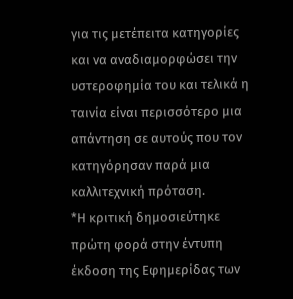για τις μετέπειτα κατηγορίες και να αναδιαμορφώσει την υστεροφημία του και τελικά η ταινία είναι περισσότερο μια απάντηση σε αυτούς που τον κατηγόρησαν παρά μια καλλιτεχνική πρόταση.
*Η κριτική δημοσιεύτηκε πρώτη φορά στην έντυπη έκδοση της Εφημερίδας των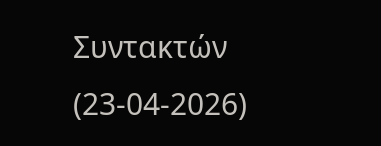Συντακτών (23-04-2026)